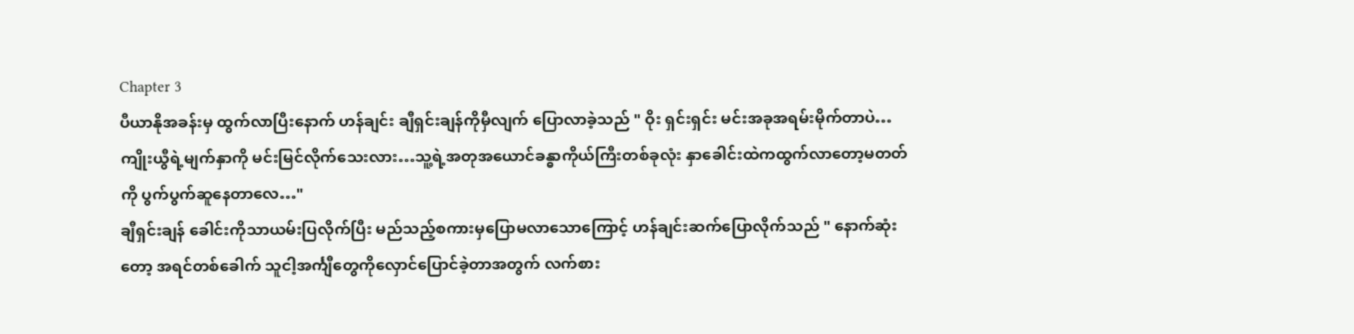Chapter 3
ပီယာနိုအခန်းမှ ထွက်လာပြီးနောက် ဟန်ချင်း ချီရှင်းချန်ကိုမှီလျက် ပြောလာခဲ့သည် " ဝိုး ရှင်းရှင်း မင်းအခုအရမ်းမိုက်တာပဲ…ကျိုးယွီရဲ့မျက်နှာကို မင်းမြင်လိုက်သေးလား…သူ့ရဲ့အတုအယောင်ခန္ဓာကိုယ်ကြီးတစ်ခုလုံး နှာခေါင်းထဲကထွက်လာတော့မတတ်ကို ပွက်ပွက်ဆူနေတာလေ…"
ချီရှင်းချန် ခေါင်းကိုသာယမ်းပြလိုက်ပြီး မည်သည့်စကားမှပြောမလာသောကြောင့် ဟန်ချင်းဆက်ပြောလိုက်သည် " နောက်ဆုံးတော့ အရင်တစ်ခေါက် သူငါ့အင်္ကျီတွေကိုလှောင်ပြောင်ခဲ့တာအတွက် လက်စား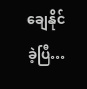ချေနိုင်ခဲ့ပြီ…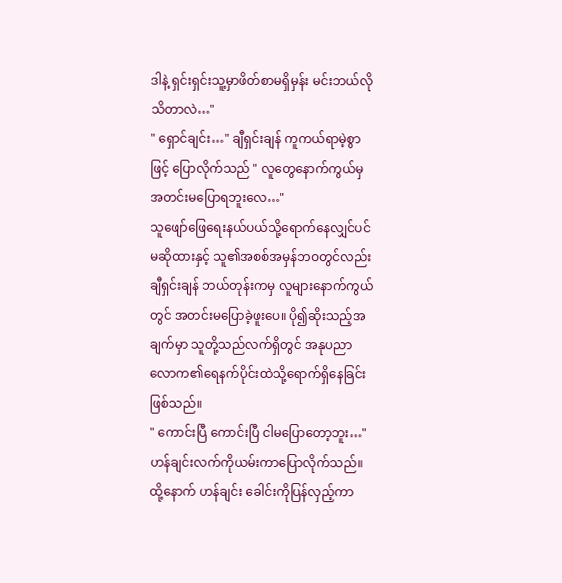ဒါနဲ့ ရှင်းရှင်းသူ့မှာဖိတ်စာမရှိမှန်း မင်းဘယ်လိုသိတာလဲ…"
" ရှောင်ချင်း…" ချီရှင်းချန် ကူကယ်ရာမဲ့စွာဖြင့် ပြောလိုက်သည် " လူတွေနောက်ကွယ်မှအတင်းမပြောရဘူးလေ…"
သူဖျော်ဖြေရေးနယ်ပယ်သို့ရောက်နေလျှင်ပင်မဆိုထားနှင့် သူ၏အစစ်အမှန်ဘဝတွင်လည်း ချီရှင်းချန် ဘယ်တုန်းကမှ လူများနောက်ကွယ်တွင် အတင်းမပြောခဲ့ဖူးပေ။ ပို၍ဆိုးသည့်အချက်မှာ သူတို့သည်လက်ရှိတွင် အနုပညာလောက၏ရေနက်ပိုင်းထဲသို့ရောက်ရှိနေခြင်းဖြစ်သည်။
" ကောင်းပြီ ကောင်းပြီ ငါမပြောတော့ဘူး…" ဟန်ချင်းလက်ကိုယမ်းကာပြောလိုက်သည်။
ထို့နောက် ဟန်ချင်း ခေါင်းကိုပြန်လှည့်ကာ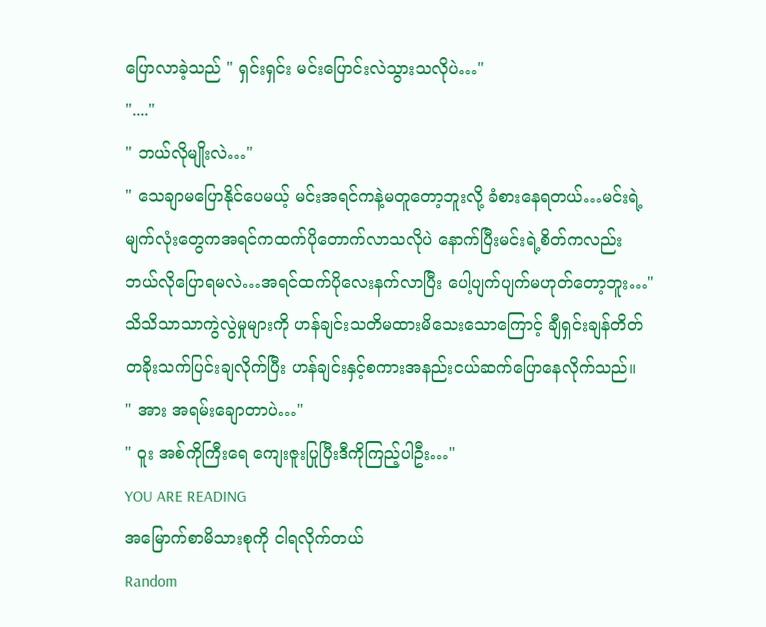ပြောလာခဲ့သည် " ရှင်းရှင်း မင်းပြောင်းလဲသွားသလိုပဲ…"
"...."
" ဘယ်လိုမျိုးလဲ…"
" သေချာမပြောနိုင်ပေမယ့် မင်းအရင်ကနဲ့မတူတော့ဘူးလို့ ခံစားနေရတယ်…မင်းရဲ့မျက်လုံးတွေကအရင်ကထက်ပိုတောက်လာသလိုပဲ နောက်ပြီးမင်းရဲ့စိတ်ကလည်း ဘယ်လိုပြောရမလဲ…အရင်ထက်ပိုလေးနက်လာပြီး ပေါ့ပျက်ပျက်မဟုတ်တော့ဘူး…"
သိသိသာသာကွဲလွဲမှုများကို ဟန်ချင်းသတိမထားမိသေးသောကြောင့် ချီရှင်းချန်တိတ်တခိုးသက်ပြင်းချလိုက်ပြီး ဟန်ချင်းနှင့်စကားအနည်းငယ်ဆက်ပြောနေလိုက်သည်။
" အား အရမ်းချောတာပဲ…"
" ဝူး အစ်ကိုကြီးရေ ကျေးဇူးပြုပြီးဒီကိုကြည့်ပါဦး…"
YOU ARE READING
အမြောက်စာမိသားစုကို ငါရလိုက်တယ်
Random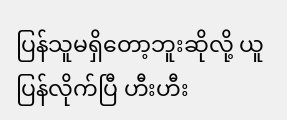ပြန်သူမရှိတော့ဘူးဆိုလို့ ယူပြန်လိုက်ပြီ ဟီးဟီး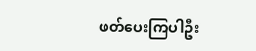ဖတ်ပေးကြပါဦး